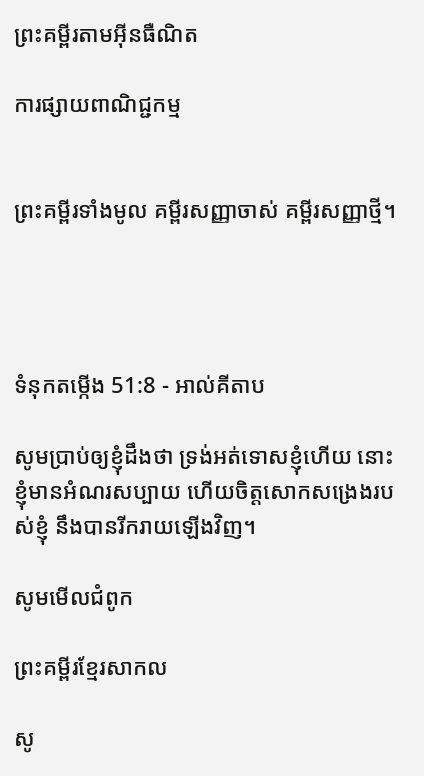ព្រះគម្ពីរតាមអ៊ីនធឺណិត

ការផ្សាយពាណិជ្ជកម្ម


ព្រះគម្ពីរទាំងមូល គម្ពីរសញ្ញាចាស់ គម្ពីរសញ្ញាថ្មី។




ទំនុកតម្កើង 51:8 - អាល់គីតាប

សូមប្រាប់ឲ្យខ្ញុំដឹងថា ទ្រង់អត់‌ទោសខ្ញុំហើយ នោះខ្ញុំមានអំណរសប្បាយ ហើយចិត្តសោកសង្រេងរបស់ខ្ញុំ នឹងបានរីក‌រាយឡើងវិញ។

សូមមើលជំពូក

ព្រះគម្ពីរខ្មែរសាកល

សូ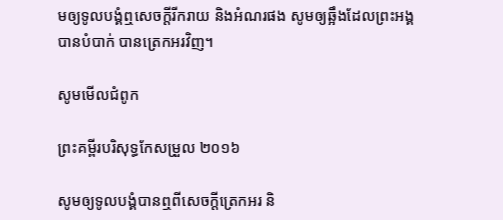មឲ្យទូលបង្គំឮសេចក្ដីរីករាយ និងអំណរផង សូមឲ្យឆ្អឹងដែលព្រះអង្គបានបំបាក់ បានត្រេកអរវិញ។

សូមមើលជំពូក

ព្រះគម្ពីរបរិសុទ្ធកែសម្រួល ២០១៦

សូមឲ្យទូល‌បង្គំបានឮពីសេចក្ដីត្រេកអរ និ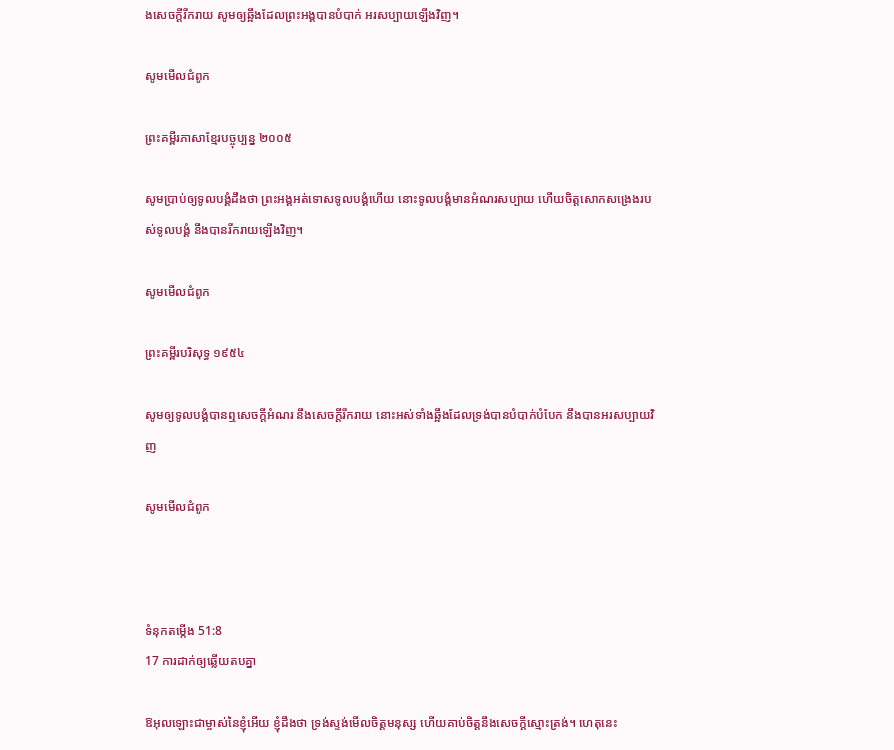ងសេចក្ដីរីករាយ សូមឲ្យឆ្អឹងដែលព្រះ‌អង្គបានបំបាក់ អរសប្បាយឡើងវិញ។

សូមមើលជំពូក

ព្រះគម្ពីរភាសាខ្មែរបច្ចុប្បន្ន ២០០៥

សូមប្រាប់ឲ្យទូលបង្គំដឹងថា ព្រះអង្គអត់‌ទោសទូលបង្គំហើយ នោះទូលបង្គំមានអំណរសប្បាយ ហើយចិត្តសោកសង្រេងរបស់ទូលបង្គំ នឹងបានរីក‌រាយឡើងវិញ។

សូមមើលជំពូក

ព្រះគម្ពីរបរិសុទ្ធ ១៩៥៤

សូមឲ្យទូលបង្គំបានឮសេចក្ដីអំណរ នឹងសេចក្ដីរីក‌រាយ នោះអស់ទាំងឆ្អឹងដែលទ្រង់បានបំបាក់បំបែក នឹងបានអរសប្បាយវិញ

សូមមើលជំពូក



ទំនុកតម្កើង 51:8
17 ការដាក់ឲ្យឆ្លើយតបគ្នា

ឱអុលឡោះជាម្ចាស់នៃខ្ញុំអើយ ខ្ញុំដឹងថា ទ្រង់ស្ទង់មើលចិត្តមនុស្ស ហើយគាប់ចិត្តនឹងសេចក្តីស្មោះត្រង់។ ហេតុនេះ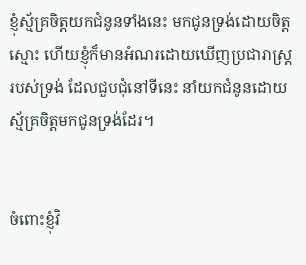ខ្ញុំស្ម័គ្រចិត្តយកជំនូនទាំងនេះ មកជូនទ្រង់ដោយចិត្តស្មោះ ហើយខ្ញុំក៏មានអំណរដោយឃើញប្រជា‌រាស្ត្ររបស់ទ្រង់ ដែលជួប‌ជុំនៅទីនេះ នាំយកជំនូនដោយស្ម័គ្រចិត្តមកជូនទ្រង់ដែរ។


ចំពោះខ្ញុំវិ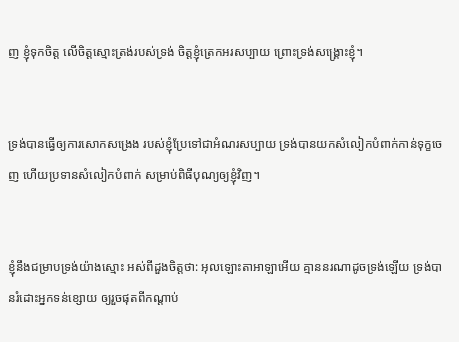ញ ខ្ញុំទុកចិត្ត លើចិត្តស្មោះ‌ត្រង់របស់ទ្រង់ ចិត្តខ្ញុំត្រេកអរសប្បាយ ព្រោះទ្រង់សង្គ្រោះខ្ញុំ។


ទ្រង់បានធ្វើឲ្យការសោកសង្រេង របស់ខ្ញុំប្រែទៅជាអំណរសប្បាយ ទ្រង់បានយកសំលៀក‌បំពាក់កាន់ទុក្ខចេញ ហើយប្រទានសំលៀក‌បំពាក់ សម្រាប់ពិធីបុណ្យឲ្យខ្ញុំវិញ។


ខ្ញុំនឹងជម្រាបទ្រង់យ៉ាងស្មោះ អស់ពីដួងចិត្តថា: អុលឡោះ‌តាអាឡាអើយ គ្មាននរណាដូចទ្រង់ឡើយ ទ្រង់បានរំដោះអ្នកទន់ខ្សោយ ឲ្យរួចផុតពីកណ្ដាប់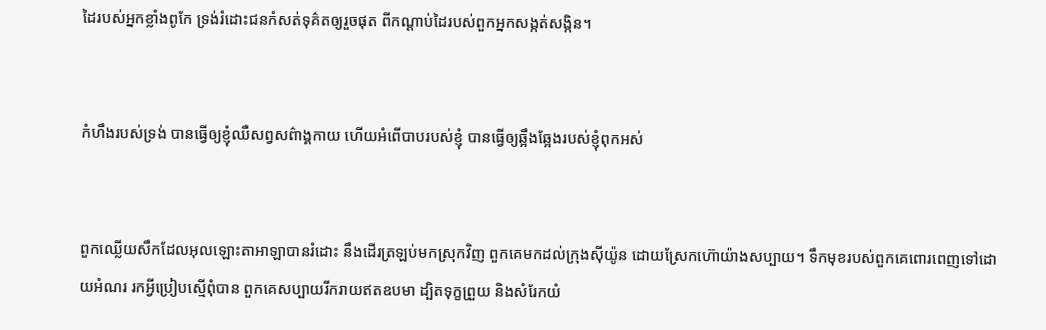ដៃរបស់អ្នកខ្លាំងពូកែ ទ្រង់រំដោះជនកំសត់ទុគ៌តឲ្យរួចផុត ពីកណ្ដាប់ដៃរបស់ពួកអ្នកសង្កត់‌សង្កិន។


កំហឹងរបស់ទ្រង់ បានធ្វើឲ្យខ្ញុំឈឺសព្វសព៌ាង្គ‌កាយ ហើយអំពើបាបរបស់ខ្ញុំ បានធ្វើឲ្យឆ្អឹង‌ឆ្អែងរបស់ខ្ញុំពុកអស់


ពួកឈ្លើយសឹកដែលអុលឡោះ‌តាអាឡាបានរំដោះ នឹងដើរត្រឡប់មកស្រុកវិញ ពួកគេមកដល់ក្រុងស៊ីយ៉ូន ដោយស្រែកហ៊ោយ៉ាងសប្បាយ។ ទឹកមុខរបស់ពួកគេពោរ‌ពេញទៅដោយអំណរ រកអ្វីប្រៀបស្មើពុំបាន ពួកគេសប្បាយរីក‌រាយឥតឧបមា ដ្បិតទុក្ខព្រួយ និងសំរែកយំ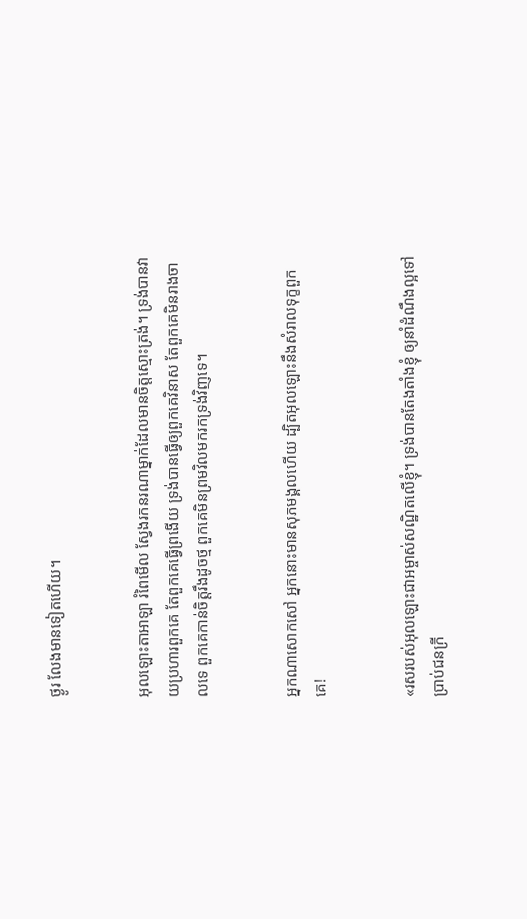ថ្ងូរ លែងមានទៀតហើយ។


អុលឡោះ‌តាអាឡា រំពៃមើល ស្វែងរកនរណាម្នាក់ដែលមានចិត្តស្មោះត្រង់។ ទ្រង់បានវាយប្រហារពួកគេ តែពួកគេធ្វើព្រងើយ ទ្រង់បានធ្វើឲ្យពួកគេវិនាស តែពួកគេមិនរាង‌ចាលទេ ពួកគេកាន់ចិត្តរឹងដូចថ្ម ពួកគេមិនព្រមវិលមករកទ្រង់វិញទេ។


អ្នកណាសោក‌សៅ អ្នកនោះមានសុភមង្គលហើយ ដ្បិតអុលឡោះនឹងសំរាលទុក្ខពួកគេ!


«រសរបស់អុលឡោះ‌ជាអម្ចាស់សណ្ឋិតលើខ្ញុំ។ ទ្រង់បានតែង‌តាំងខ្ញុំ ឲ្យនាំដំណឹង‌ល្អទៅប្រាប់ជនក្រី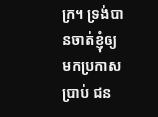ក្រ។ ទ្រង់បានចាត់ខ្ញុំឲ្យមកប្រកាសប្រាប់ ជន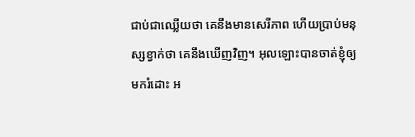ជាប់ជាឈ្លើយថា គេនឹងមានសេរី‌ភាព ហើយប្រាប់មនុស្សខ្វាក់ថា គេនឹងឃើញវិញ។ អុលឡោះបានចាត់ខ្ញុំឲ្យមករំដោះ អ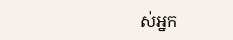ស់អ្នក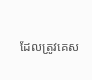ដែលត្រូវគេស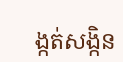ង្កត់‌សង្កិន